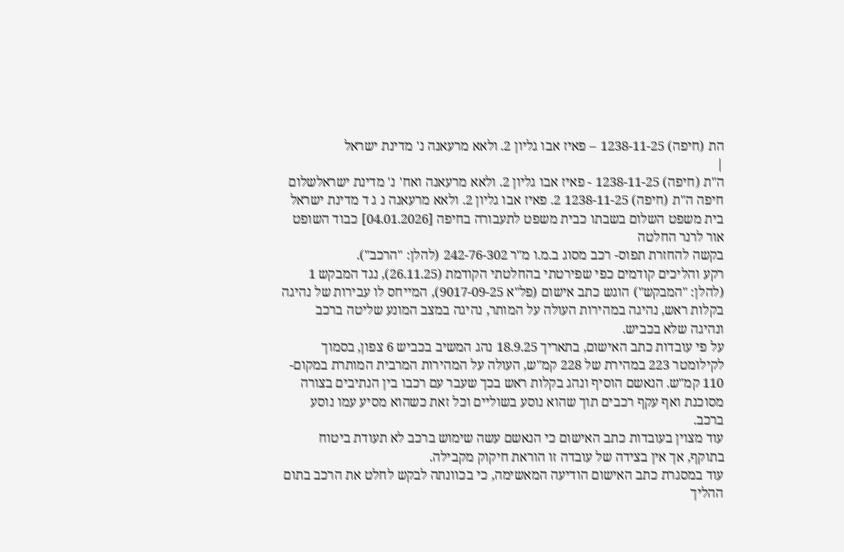הת (חיפה) 1238-11-25 – פאיז אבו גליון 2. ולאא מרעאנה נ' מדינת ישראל
|
ה"ת (חיפה) 1238-11-25 - פאיז אבו גליון 2. ולאא מרעאנה ואח' נ' מדינת ישראלשלום חיפה ה"ת (חיפה) 1238-11-25 2. פאיז אבו גליון 2. ולאא מרעאנה נ ג ד מדינת ישראל בית משפט השלום בשבתו כבית משפט לתעבורה בחיפה [04.01.2026] כבוד השופט אור לרנר החלטה
בקשה להחזרת תפוס- רכב מסוג ב.מ.ו מ"ר 242-76-302 (להלן: "הרכב").
רקע והליכים קודמים כפי שפירטתי בהחלטתי הקודמת (26.11.25), נגד המבקש 1 (להלן: "המבקש") הוגש כתב אישום (פל"א 9017-09-25), המייחס לו עבירות של נהיגה בקלות ראש, נהיגה במהירות העולה על המותר, נהיגה במצב המונע שליטה ברכב ונהיגה שלא בכביש.
על פי עובדות כתב האישום, בתאריך 18.9.25 נהג המשיב בכביש 6 צפון, בסמוך לקילומטר 223 במהירת של 228 קמ"ש, העולה על המהירות המרבית המותרת במקום- 110 קמ"ש. הנאשם הוסיף ונהג בקלות ראש בכך שעבר עם רכבו בין הנתיבים בצורה מסוכנת ואף עקף רכבים תוך שהוא נוסע בשוליים וכל זאת כשהוא מסיע עמו נוסע ברכב.
עוד מצוין בעובדות כתב האישום כי הנאשם עשה שימוש ברכב לא תעודת ביטוח בתוקף, אך אין בצידה של עובדה זו הוראת חיקוק מקבילה.
עוד במסגרת כתב האישום הודיעה המאשימה, כי בכוונתה לבקש לחלט את הרכב בתום ההליך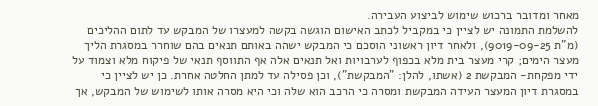מאחר ומדובר ברכוש שימוש לביצוע העבירה.
להשלמת התמונה יש לציין כי במקביל לכתב האישום הוגשה בקשה למעצרו של המבקש עד לתום ההליכים (מ"ת 9019-09-25), ולאחר דיון ראשוני הוסכם כי המבקש ישהה באותם תנאים בהם שוחרר במסגרת הליך מעצר הימים; קרי מעצר בית מלא בכפוף לערבויות ואל תנאים אלה אף התווסף תנאי של פיקוח מלא וצמוד על ידי מפקחת- המבקשת 2 (אשתו, להלן: "המבקשת"), וכן פסילה עד למתן החלטה אחרת. כן יש לציין כי במסגרת דיון המעצר העידה המבקשת ומסרה כי הרכב הוא שלה וכי היא מסרה אותו לשימוש של המבקש, אך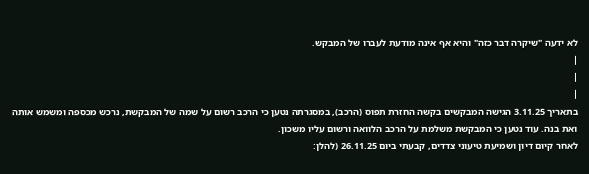לא ידעה "שיקרה דבר כזה" והיא אף אינה מודעת לעברו של המבקש.
|
|
|
בתאריך 3.11.25 הגישה המבקשים בקשה החזרת תפוס (הרכב), במסגרתה נטען כי הרכב רשום על שמה של המבקשת, נרכש מכספה ומשמש אותה ואת בנה. עוד נטען כי המבקשת משלמת על הרכב הלוואה ורשום עליו משכון.
לאחר קיום דיון ושמיעת טיעוני צדדים, קבעתי ביום 26.11.25 (להלן: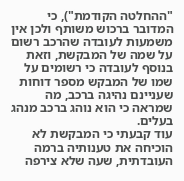"ההחלטה הקודמת"), כי המדובר ברכוש משותף ולכן אין משמעות לעובדה שהרכב רשום על שמה של המבקשת, וזאת בנוסף לעובדה כי רשומים על שמו של המבקש מספר דוחות שעניינם נהיגה ברכב, מה שמראה כי הוא נוהג ברכב מנהג בעלים.
עוד קבעתי כי המבקשת לא הוכיחה את טענותיה ברמה העובדתית, שעה שלא צירפה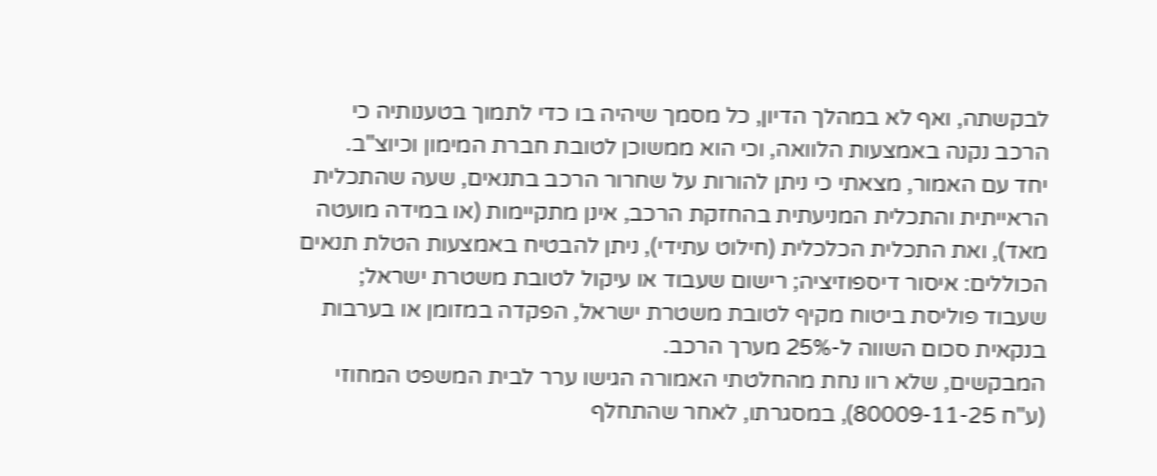לבקשתה, ואף לא במהלך הדיון, כל מסמך שיהיה בו כדי לתמוך בטענותיה כי הרכב נקנה באמצעות הלוואה, וכי הוא ממשוכן לטובת חברת המימון וכיוצ"ב.
יחד עם האמור, מצאתי כי ניתן להורות על שחרור הרכב בתנאים, שעה שהתכלית הראייתית והתכלית המניעתית בהחזקת הרכב, אינן מתקיימות (או במידה מועטה מאד), ואת התכלית הכלכלית (חילוט עתידי), ניתן להבטיח באמצעות הטלת תנאים הכוללים: איסור דיספוזיציה; רישום שעבוד או עיקול לטובת משטרת ישראל; שעבוד פוליסת ביטוח מקיף לטובת משטרת ישראל, הפקדה במזומן או בערבות בנקאית סכום השווה ל-25% מערך הרכב.
המבקשים, שלא רוו נחת מהחלטתי האמורה הגישו ערר לבית המשפט המחוזי (ע"ח 80009-11-25), במסגרתו, לאחר שהתחלף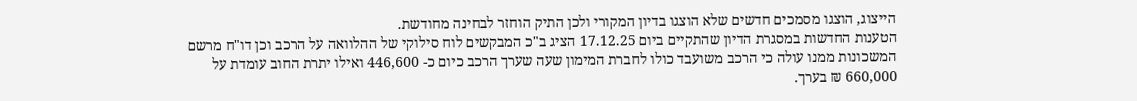הייצוג, הוצגו מסמכים חדשים שלא הוצגו בדיון המקורי ולכן התיק הוחזר לבחינה מחודשת.
הטענות החדשות במסגרת הדיון שהתקיים ביום 17.12.25 הציג ב"כ המבקשים לוח סילוקי של ההלוואה על הרכב וכן דו"ח מרשם המשכונות ממנו עולה כי הרכב משועבד כולו לחברת המימון שעה שערך הרכב כיום כ- 446,600 ואילו יתרת החוב עומדת על 660,000 ₪ בערך.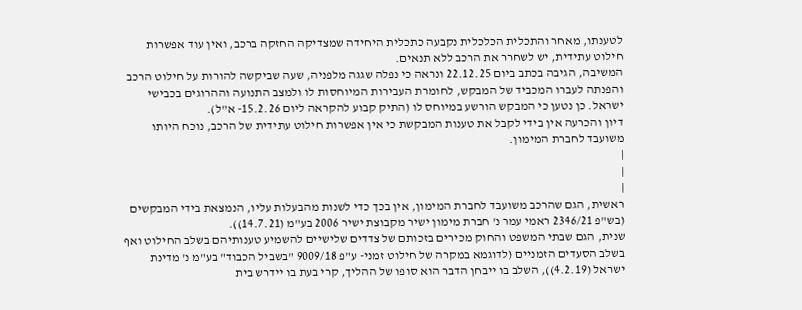לטענתו, מאחר והתכלית הכלכלית נקבעה כתכלית היחידה שמצדיקה החזקה ברכב, ואין עוד אפשרות חילוט עתידית, יש לשחרר את הרכב ללא תנאים.
המשיבה, הגיבה בכתב ביום 22.12.25 ונראה כי נפלה שגגה מלפניה, שעה שביקשה להורות על חילוט הרכב והפנתה לעברו המכביד של המבקש, לחומרת העבירות המיוחסות לו ולמצב התנועה וההרוגים בכבישי ישראל. כן נטען כי המבקש הורשע במיוחס לו (התיק קבוע להקראה ליום 15.2.26- א"ל).
דיון והכרעה אין בידי לקבל את טענות המבקשת כי אין אפשרות חילוט עתידית של הרכב, נוכח היותו משועבד לחברת המימון.
|
|
|
ראשית, הגם שהרכב משועבד לחברת המימון, אין בכך כדי לשנות מהבעלות עליו, הנמצאת בידי המבקשים (בש"פ 2346/21 ראמי עמר נ' חברת מימון ישיר מקבוצת ישיר 2006 בע"מ (14.7.21)).
שנית, הגם שבתי המשפט והחוק מכירים בזכותם של צדדים שלישיים להשמיע טענותיהם בשלב החילוט ואף בשלב הסעדים הזמניים (לדוגמא במקרה של חילוט זמני- ע"פ 9009/18 "בשביל הכבוד" בע"מ נ' מדינת ישראל (4.2.19)), השלב בו ייבחן הדבר הוא סופו של ההליך, קרי בעת בו יידרש בית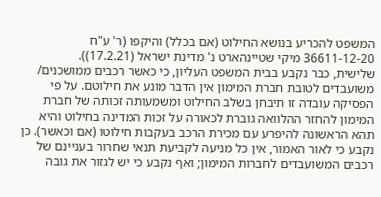המשפט להכריע בנושא החילוט (אם בכלל) והיקפו (ר' ע"ח 36611-12-20 מיקי שטיינהארט נ' מדינת ישראל (17.2.21)).
שלישית, כבר נקבע בבית המשפט העליון, כי כאשר רכבים ממושכנים/ משועבדים לטובת חברת המימון אין הדבר מונע את חילוטם. על פי הפסיקה עובדה זו תיבחן בשלב החילוט ומשמעותה זכותה של חברת המימון להחזר ההלוואה גוברת לכאורה על זכות המדינה בחילוט והיא תהא הראשונה להיפרע עם מכירת הרכב בעקבות חילוטו (אם וכאשר). כן נקבע כי לאור האמור, אין כל מניעה לקביעת תנאי שחרור בעניינם של רכבים המשועבדים לחברות המימון; ואף נקבע כי יש לגזור את גובה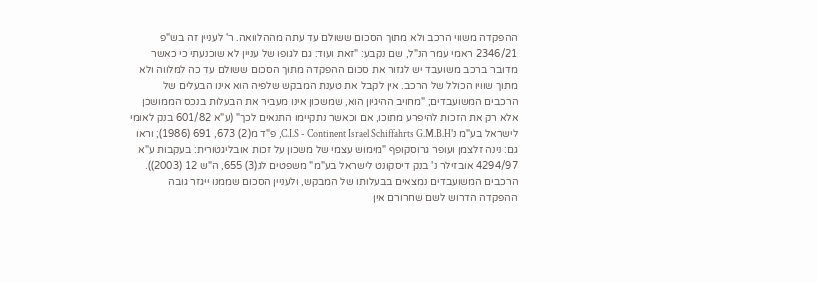ההפקדה משווי הרכב ולא מתוך הסכום ששולם עד עתה מההלוואה. ר' לעניין זה בש"פ 2346/21 ראמי עמר הנ"ל, שם נקבע: "זאת ועוד: גם לגופו של עניין לא שוכנעתי כי כאשר מדובר ברכב משועבד יש לגזור את סכום ההפקדה מתוך הסכום ששולם עד כה למלווה ולא מתוך שוויו הכולל של הרכב. אין לקבל את טענת המבקש שלפיה הוא אינו הבעלים של הרכבים המשועבדים; "מחויב ההיגיון הוא, שמשכון אינו מעביר את הבעלות בנכס הממושכן אלא רק את הזכות להיפרע מתוכו, אם וכאשר נתקיימו התנאים לכך" (ע"א 601/82 בנק לאומי לישראל בע"מ נ'C.I.S - Continent Israel Schiffahrts G.M.B.H, פ"ד מ(2) 673, 691 (1986); וראו גם: נינה זלצמן ועופר גרוסקופף "מימוש עצמי של משכון על זכות אובליגטורית: בעקבות ע"א 4294/97 אובזילר נ' בנק דיסקונט לישראל בע"מ" משפטים לג(3) 655, ה"ש 12 (2003)). הרכבים המשועבדים נמצאים בבעלותו של המבקש, ולעניין הסכום שממנו ייגזר גובה ההפקדה הדרוש לשם שחרורם אין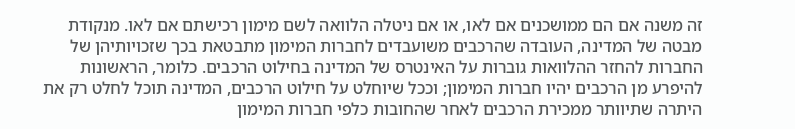זה משנה אם הם ממושכנים אם לאו, או אם ניטלה הלוואה לשם מימון רכישתם אם לאו. מנקודת מבטה של המדינה, העובדה שהרכבים משועבדים לחברות המימון מתבטאת בכך שזכויותיהן של החברות להחזר ההלוואות גוברות על האינטרס של המדינה בחילוט הרכבים. כלומר, הראשונות להיפרע מן הרכבים יהיו חברות המימון; וככל שיוחלט על חילוט הרכבים, המדינה תוכל לחלט רק את היתרה שתיוותר ממכירת הרכבים לאחר שהחובות כלפי חברות המימון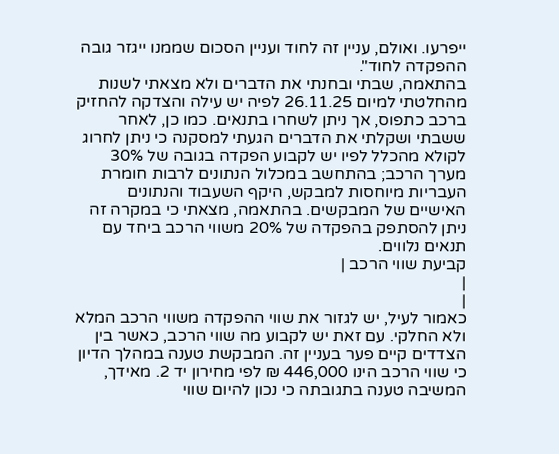ייפרעו. ואולם, עניין זה לחוד ועניין הסכום שממנו ייגזר גובה ההפקדה לחוד".
בהתאמה, שבתי ובחנתי את הדברים ולא מצאתי לשנות מהחלטתי למיום 26.11.25 לפיה יש עילה והצדקה להחזיק ברכב כתפוס, אך ניתן לשחרו בתנאים. כמו כן, לאחר ששבתי ושקלתי את הדברים הגעתי למסקנה כי ניתן לחרוג לקולא מהכלל לפיו יש לקבוע הפקדה בגובה של 30% מערך הרכב; בהתחשב במכלול הנתונים לרבות חומרת העבריות מיוחסות למבקש, היקף השעבוד והנתונים האישיים של המבקשים. בהתאמה, מצאתי כי במקרה זה ניתן להסתפק בהפקדה של 20% משווי הרכב ביחד עם תנאים נלווים.
קביעת שווי הרכב |
|
|
כאמור לעיל, יש לגזור את שווי ההפקדה משווי הרכב המלא ולא החלקי. עם זאת יש לקבוע מה שווי הרכב, כאשר בין הצדדים קיים פער בעניין זה. המבקשת טענה במהלך הדיון כי שווי הרכב הינו 446,000 ₪ לפי מחירון יד 2. מאידך, המשיבה טענה בתגובתה כי נכון להיום שווי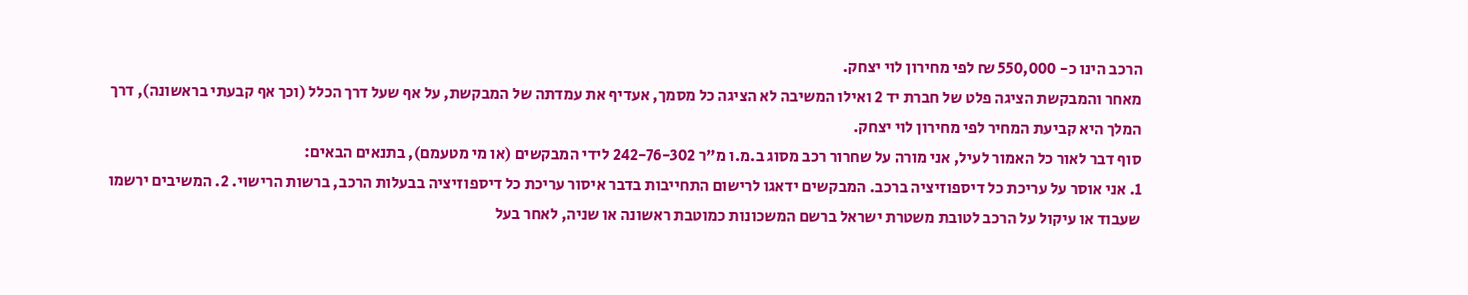הרכב הינו כ- 550,000 ₪ לפי מחירון לוי יצחק.
מאחר והמבקשת הציגה פלט של חברת יד 2 ואילו המשיבה לא הציגה כל מסמך, אעדיף את עמדתה של המבקשת, על אף שעל דרך הכלל (וכך אף קבעתי בראשונה), דרך המלך היא קביעת המחיר לפי מחירון לוי יצחק.
סוף דבר לאור כל האמור לעיל, אני מורה על שחרור רכב מסוג ב.מ.ו מ"ר 242-76-302 לידי המבקשים (או מי מטעמם), בתנאים הבאים:
1. אני אוסר על עריכת כל דיספוזיציה ברכב. המבקשים ידאגו לרישום התחייבות בדבר איסור עריכת כל דיספוזיציה בבעלות הרכב, ברשות הרישוי. 2. המשיבים ירשמו שעבוד או עיקול על הרכב לטובת משטרת ישראל ברשם המשכונות כמוטבת ראשונה או שניה, לאחר בעל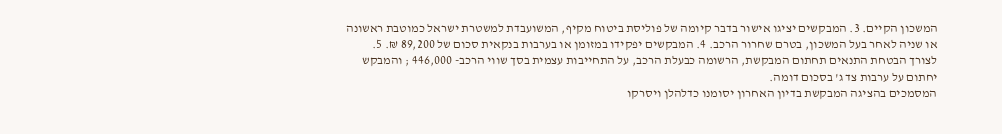המשכון הקיים. 3. המבקשים יציגו אישור בדבר קיומה של פוליסת ביטוח מקיף, המשועבדת למשטרת ישראל כמוטבת ראשונה או שניה לאחר בעל המשכון, בטרם שחרור הרכב. 4. המבקשים יפקידו במזומן או בערבות בנקאית סכום של 89,200 ₪. 5. לצורך הבטחת התנאים תחתום המבקשת, הרשומה כבעלת הרכב, על התחייבות עצמית בסך שווי הרכב- 446,000 ; והמבקש יחתום על ערבות צד ג' בסכום דומה.
המסמכים בהציגה המבקשת בדיון האחרון יסומנו כדלהלן ויסרקו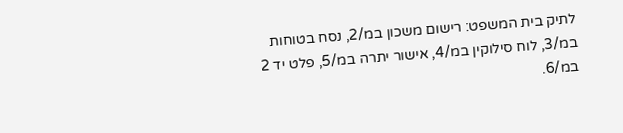לתיק בית המשפט: רישום משכון במ/2, נסח בטוחות במ/3, לוח סילוקין במ/4, אישור יתרה במ/5, פלט יד 2 במ/6.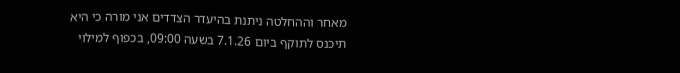מאחר וההחלטה ניתנת בהיעדר הצדדים אני מורה כי היא תיכנס לתוקף ביום 7.1.26 בשעה 09:00, בכפוף למילוי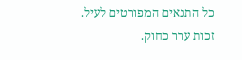כל התנאים המפורטים לעיל.
זכות ערר כחוק.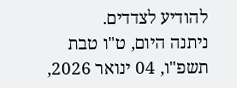להודיע לצדדים.
ניתנה היום, ט"ו טבת תשפ"ו, 04 ינואר 2026,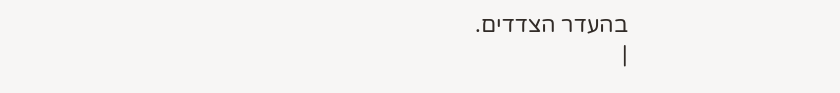בהעדר הצדדים.
|